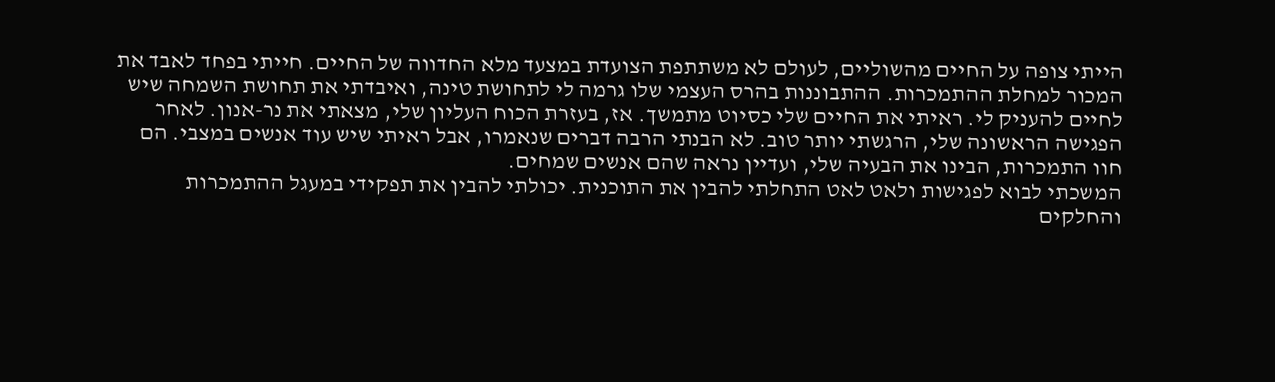הייתי צופה על החיים מהשוליים, לעולם לא משתתפת הצועדת במצעד מלא החדווה של החיים. חייתי בפחד לאבד את המכור למחלת ההתמכרות. ההתבוננות בהרס העצמי שלו גרמה לי לתחושת טינה, ואיבדתי את תחושת השמחה שיש לחיים להעניק לי. ראיתי את החיים שלי כסיוט מתמשך. אז, בעזרת הכוח העליון שלי, מצאתי את נר-אנון. לאחר הפגישה הראשונה שלי, הרגשתי יותר טוב. לא הבנתי הרבה דברים שנאמרו, אבל ראיתי שיש עוד אנשים במצבי. הם חוו התמכרות, הבינו את הבעיה שלי, ועדיין נראה שהם אנשים שמחים.
המשכתי לבוא לפגישות ולאט לאט התחלתי להבין את התוכנית. יכולתי להבין את תפקידי במעגל ההתמכרות והחלקים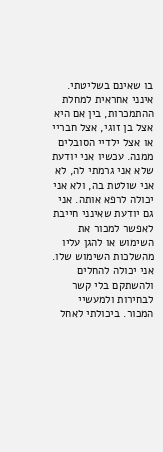בו שאינם בשליטתי. אינני אחראית למחלת ההתמכרות, בין אם היא אצל בן זוגי, אצל חבריי או אצל ילדיי הסובלים ממנה. עכשיו אני יודעת שלא אני גרמתי לה, לא אני שולטת בה, ולא אני יכולה לרפא אותה. אני גם יודעת שאינני חייבת לאפשר למכור את השימוש או להגן עליו מהשלכות השימוש שלו. אני יכולה להחלים ולהשתקם בלי קשר לבחירות ולמעשיי המכור. ביכולתי לאחל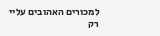למכורים האהובים עליי רק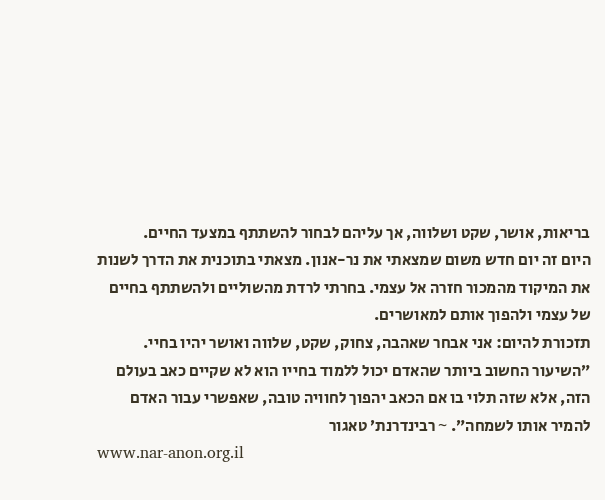בריאות, אושר, שקט ושלווה, אך עליהם לבחור להשתתף במצעד החיים.
היום זה יום חדש משום שמצאתי את נר-אנון. מצאתי בתוכנית את הדרך לשנות את המיקוד מהמכור חזרה אל עצמי. בחרתי לרדת מהשוליים ולהשתתף בחיים של עצמי ולהפוך אותם למאושרים.
תזכורת להיום: אני אבחר שאהבה, צחוק, שקט, שלווה ואושר יהיו בחיי.
״השיעור החשוב ביותר שהאדם יכול ללמוד בחייו הוא לא שקיים כאב בעולם הזה, אלא שזה תלוי בו אם הכאב יהפוך לחוויה טובה, שאפשרי עבור האדם להמיר אותו לשמחה״. ~ רבינדרנת׳ טאגור
www.nar-anon.org.il